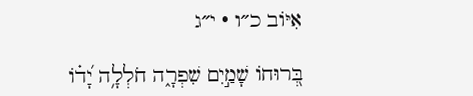אִיּוֹב כ״ו · י״ג

בְּ֭רוּחוֹ שָׁמַ֣יִם שִׁפְרָ֑ה חֹלְלָ֥ה יָ֝ד֗וֹ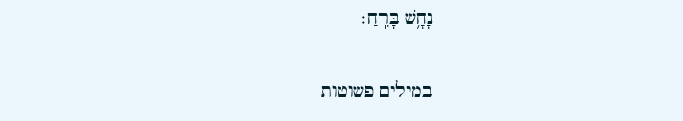נָחָ֥שׁ בָּרִֽחַ׃

במילים פשוטות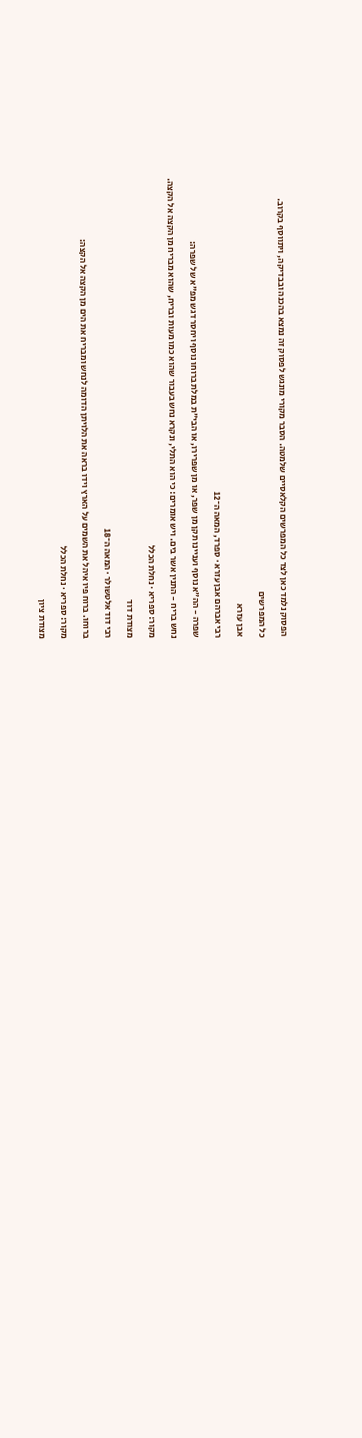הפסוק נלמד כאן לצד כל המפרשים הקלאסיים שלמטה. הסבר מקורי מונגש לפסוק זה נמצא בהכנה ובבדיקה, ויתווסף בקרוב.

כל המפרשים

אבן עזרא

רבי אברהם אבן עזרא · ספרד, המאה ה־12

שפרה - הה"א נוסף ועניינו תקן מן שפר, או מן שפרירו, או הבי"ת במלת ברוחו נוסף ויחסר דגש מפ"א של שפרה:

נחש בריח - התנין אשר בים. ויש אומרים: כי הוא התלי, ונקרא נחש בעבור שהוא כמו מעות ובריח, שהוא מבריח מן הקצה אל הקצה.

מקור: ספריא · נחלת הכלל

מצודת דוד

רבי דוד אלטשולר · המאה ה־18

ברוחו. ברוח פיו איהל את השמים על הארץ וידו בראה את הלויתן הדומה לנחש ומבריח את הים מן הקצה אל הקצה:

מקור: ספריא · נחלת הכלל

מצודת ציון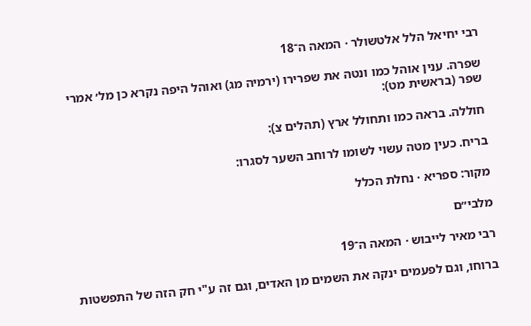רבי יחיאל הלל אלטשולר · המאה ה־18

שפרה. ענין אוהל כמו ונטה את שפרירו (ירמיה מג) ואוהל היפה נקרא כן מל׳ אמרי שפר (בראשית מט):

חוללה. בראה כמו ותחולל ארץ (תהלים צ):

בריח. כעין מטה עשוי לשומו לרוחב השער לסגרו:

מקור: ספריא · נחלת הכלל

מלבי״ם

רבי מאיר לייבוש · המאה ה־19

ברוחו, וגם לפעמים ינקה את השמים מן האדים, וגם זה ע"י חק הזה של התפשטות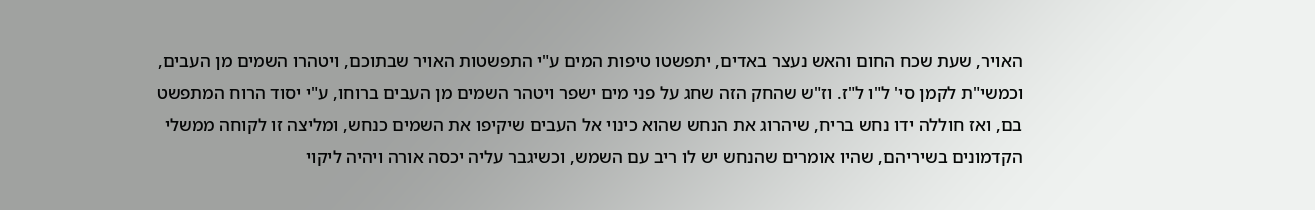האויר, שעת שכח החום והאש נעצר באדים, יתפשטו טיפות המים ע"י התפשטות האויר שבתוכם, ויטהרו השמים מן העבים, וכמשי"ת לקמן סי' ל"ו ל"ז. וז"ש שהחק הזה שחג על פני מים ישפר ויטהר השמים מן העבים ברוחו, ע"י יסוד הרוח המתפשט בם, ואז חוללה ידו נחש בריח, שיהרוג את הנחש שהוא כינוי אל העבים שיקיפו את השמים כנחש, ומליצה זו לקוחה ממשלי הקדמונים בשיריהם, שהיו אומרים שהנחש יש לו ריב עם השמש, וכשיגבר עליה יכסה אורה ויהיה ליקוי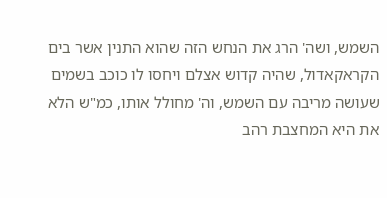השמש, ושה' הרג את הנחש הזה שהוא התנין אשר בים הקראקאדול, שהיה קדוש אצלם ויחסו לו כוכב בשמים שעושה מריבה עם השמש, וה' מחולל אותו, כמ"ש הלא את היא המחצבת רהב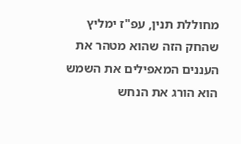מחוללת תנין, עפ"ז ימליץ שהחק הזה שהוא מטהר את העננים המאפילים את השמש הוא הורג את הנחש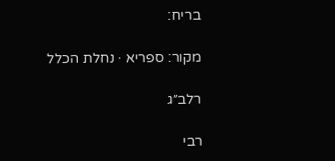בריח:

מקור: ספריא · נחלת הכלל

רלב״ג

רבי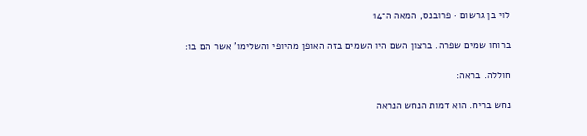לוי בן גרשום · פרובנס, המאה ה־14

ברוחו שמים שפרה. ברצון השם היו השמים בזה האופן מהיופי והשלימו' אשר הם בו:

חוללה. בראה:

נחש בריח. הוא דמות הנחש הנראה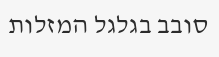סובב בגלגל המזלות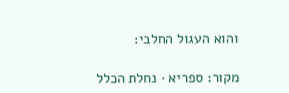והוא העגול החלבי:

מקור: ספריא · נחלת הכלל